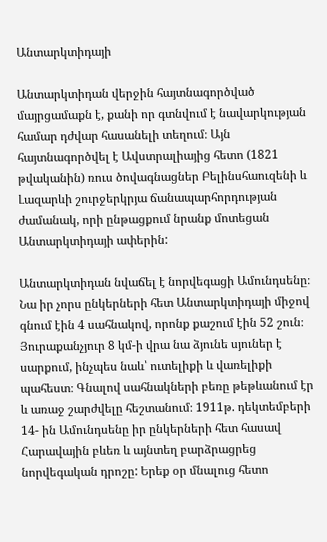Անտարկտիդայի

Անտարկտիդան վերջին հայտնագործված մայրցամաքն է, քանի որ գտնվում է նավարկության համար դժվար հասանելի տեղում։ Այն հայտնագործվել է Ավստրալիայից հետո (1821 թվականին) ռուս ծովագնացներ Բելինսհաուզենի և Լազարևի շուրջերկրյա ճանապարհորդության ժամանակ, որի ընթացքում նրանք մոտեցան Անտարկտիդայի ափերին:

Անտարկտիդան նվաճել է նորվեգացի Ամունդսենը։ Նա իր չորս ընկերների հետ Անտարկտիդայի միջով գնում էին 4 սահնակով, որոնք քաշում էին 52 շուն։ Յուրաքանչյուր 8 կմ-ի վրա նա ձյունե սյուներ է սարքում, ինչպես նաև՝ ուտելիքի և վառելիքի պահեստ։ Գնալով սահնակների բեռը թեթևանում էր և առաջ շարժվելը հեշտանում։ 1911թ. դեկտեմբերի 14- ին Ամունդսենը իր ընկերների հետ հասավ Հարավային բևեռ և այնտեղ բարձրացրեց նորվեգական դրոշը: Երեք օր մնալուց հետո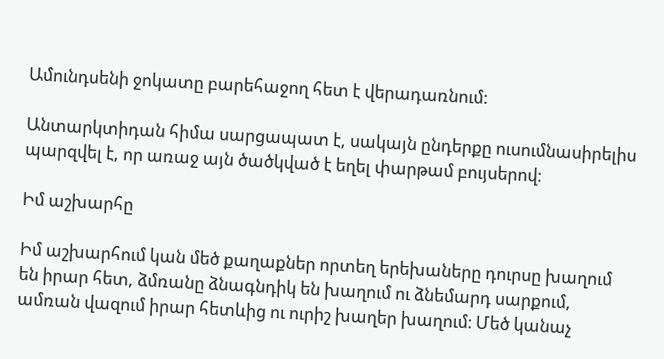Ամունդսենի ջոկատը բարեհաջող հետ է վերադառնում:

Անտարկտիդան հիմա սարցապատ է, սակայն ընդերքը ուսումնասիրելիս պարզվել է, որ առաջ այն ծածկված է եղել փարթամ բույսերով։

Իմ աշխարհը

Իմ աշխարհում կան մեծ քաղաքներ որտեղ երեխաները դուրսը խաղում են իրար հետ, ձմռանը ձնագնդիկ են խաղում ու ձնեմարդ սարքում, ամռան վազում իրար հետևից ու ուրիշ խաղեր խաղում։ Մեծ կանաչ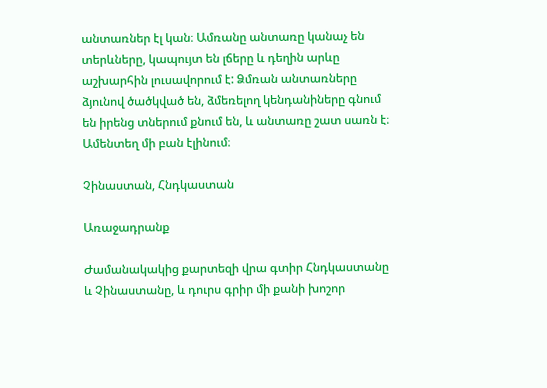անտառներ էլ կան։ Ամռանը անտառը կանաչ են տերևները, կապույտ են լճերը և դեղին արևը աշխարհին լուսավորում է: Ձմռան անտառները ձյունով ծածկված են, ձմեռելող կենդանիները գնում են իրենց տներում քնում են, և անտառը շատ սառն է։ Ամենտեղ մի բան էլինում։

Չինաստան, Հնդկաստան

Առաջադրանք

Ժամանակակից քարտեզի վրա գտիր Հնդկաստանը և Չինաստանը, և դուրս գրիր մի քանի խոշոր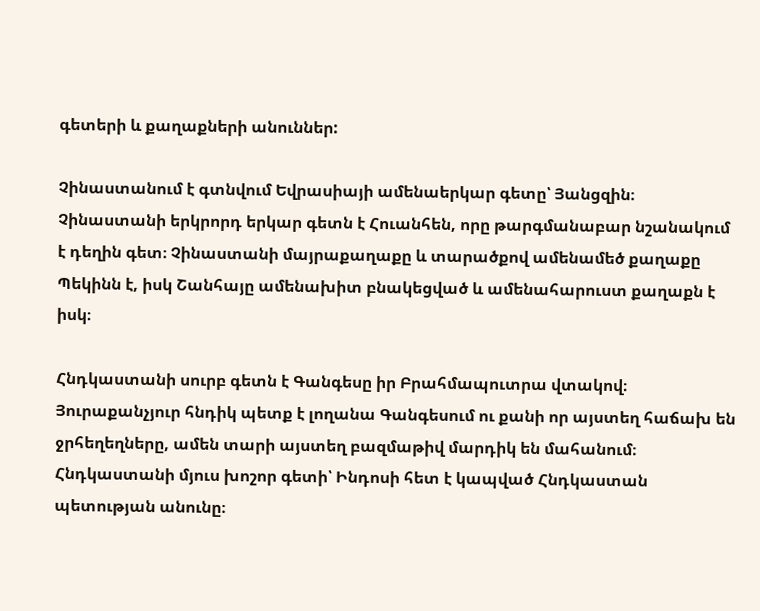գետերի և քաղաքների անուններ:

Չինաստանում է գտնվում Եվրասիայի ամենաերկար գետը՝ Յանցզին։ Չինաստանի երկրորդ երկար գետն է Հուանհեն, որը թարգմանաբար նշանակում է դեղին գետ։ Չինաստանի մայրաքաղաքը և տարածքով ամենամեծ քաղաքը Պեկինն է, իսկ Շանհայը ամենախիտ բնակեցված և ամենահարուստ քաղաքն է իսկ։

Հնդկաստանի սուրբ գետն է Գանգեսը իր Բրահմապուտրա վտակով։ Յուրաքանչյուր հնդիկ պետք է լողանա Գանգեսում ու քանի որ այստեղ հաճախ են ջրհեղեղները, ամեն տարի այստեղ բազմաթիվ մարդիկ են մահանում։ Հնդկաստանի մյուս խոշոր գետի՝ Ինդոսի հետ է կապված Հնդկաստան պետության անունը։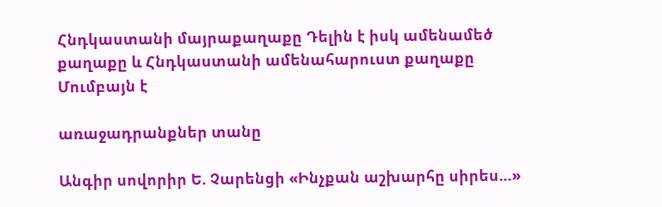Հնդկաստանի մայրաքաղաքը Դելին է իսկ ամենամեծ քաղաքը և Հնդկաստանի ամենահարուստ քաղաքը Մումբայն է

առաջադրանքներ տանը

Անգիր սովորիր Ե. Չարենցի «Ինչքան աշխարհը սիրես…»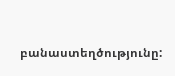բանաստեղծությունը: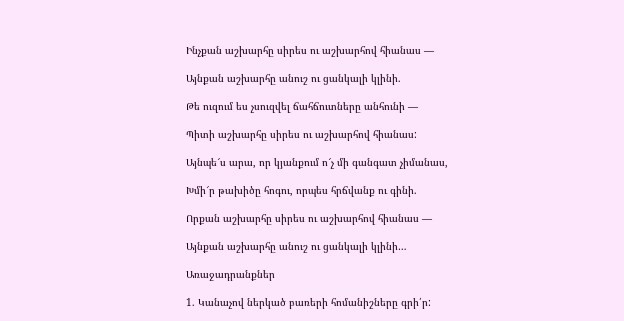Ինչքան աշխարհը սիրես ու աշխարհով հիանաս —

Այնքան աշխարհը անուշ ու ցանկալի կլինի.

Թե ուզում ես չսուզվել ճահճուտները անհունի —

Պիտի աշխարհը սիրես ու աշխարհով հիանաս:

Այնպե՜ս արա, որ կյանքում ո՜չ մի գանգատ չիմանաս,

Խմի՜ր թախիծը հոգու, որպես հրճվանք ու գինի.

Որքան աշխարհը սիրես ու աշխարհով հիանաս —

Այնքան աշխարհը անուշ ու ցանկալի կլինի…

Առաջադրանքներ

1. Կանաչով ներկած բառերի հոմանիշները գրի՛ր: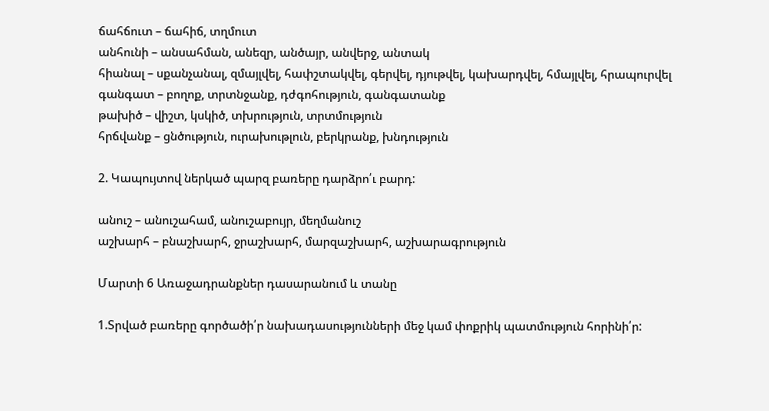ճահճուտ – ճահիճ, տղմուտ
անհունի – անսահման, անեզր, անծայր, անվերջ, անտակ
հիանալ – սքանչանալ, զմայլվել, հափշտակվել, գերվել, դյութվել, կախարդվել, հմայլվել, հրապուրվել
գանգատ – բողոք, տրտնջանք, դժգոհություն, գանգատանք
թախիծ – վիշտ, կսկիծ, տխրություն, տրտմություն
հրճվանք – ցնծություն, ուրախութլուն, բերկրանք, խնդություն

2. Կապույտով ներկած պարզ բառերը դարձրո՛ւ բարդ:

անուշ – անուշահամ, անուշաբույր, մեղմանուշ
աշխարհ – բնաշխարհ, ջրաշխարհ, մարզաշխարհ, աշխարագրություն

Մարտի 6 Առաջադրանքներ դասարանում և տանը

1.Տրված բառերը գործածի՛ր նախադասությունների մեջ կամ փոքրիկ պատմություն հորինի՛ր: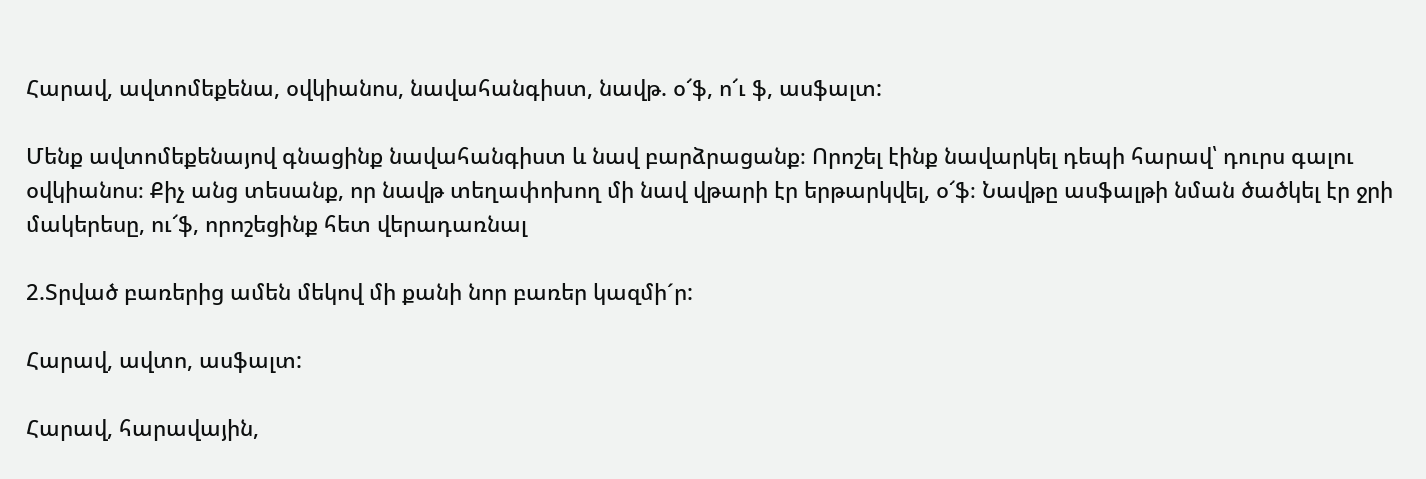Հարավ, ավտոմեքենա, օվկիանոս, նավահանգիստ, նավթ. օ՜ֆ, ո՜ւ ֆ, ասֆալտ:

Մենք ավտոմեքենայով գնացինք նավահանգիստ և նավ բարձրացանք։ Որոշել էինք նավարկել դեպի հարավ՝ դուրս գալու օվկիանոս։ Քիչ անց տեսանք, որ նավթ տեղափոխող մի նավ վթարի էր երթարկվել, օ՜ֆ։ Նավթը ասֆալթի նման ծածկել էր ջրի մակերեսը, ու՜ֆ, որոշեցինք հետ վերադառնալ

2.Տրված բառերից ամեն մեկով մի քանի նոր բառեր կազմի´ր:

Հարավ, ավտո, ասֆալտ:

Հարավ, հարավային,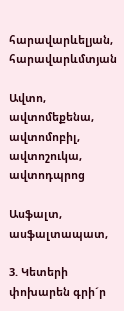հարավարևելյան, հարավարևմտյան

Ավտո, ավտոմեքենա, ավտոմոբիլ, ավտոշուկա, ավտոդպրոց

Ասֆալտ, ասֆալտապատ,

3. Կետերի փոխարեն գրի´ր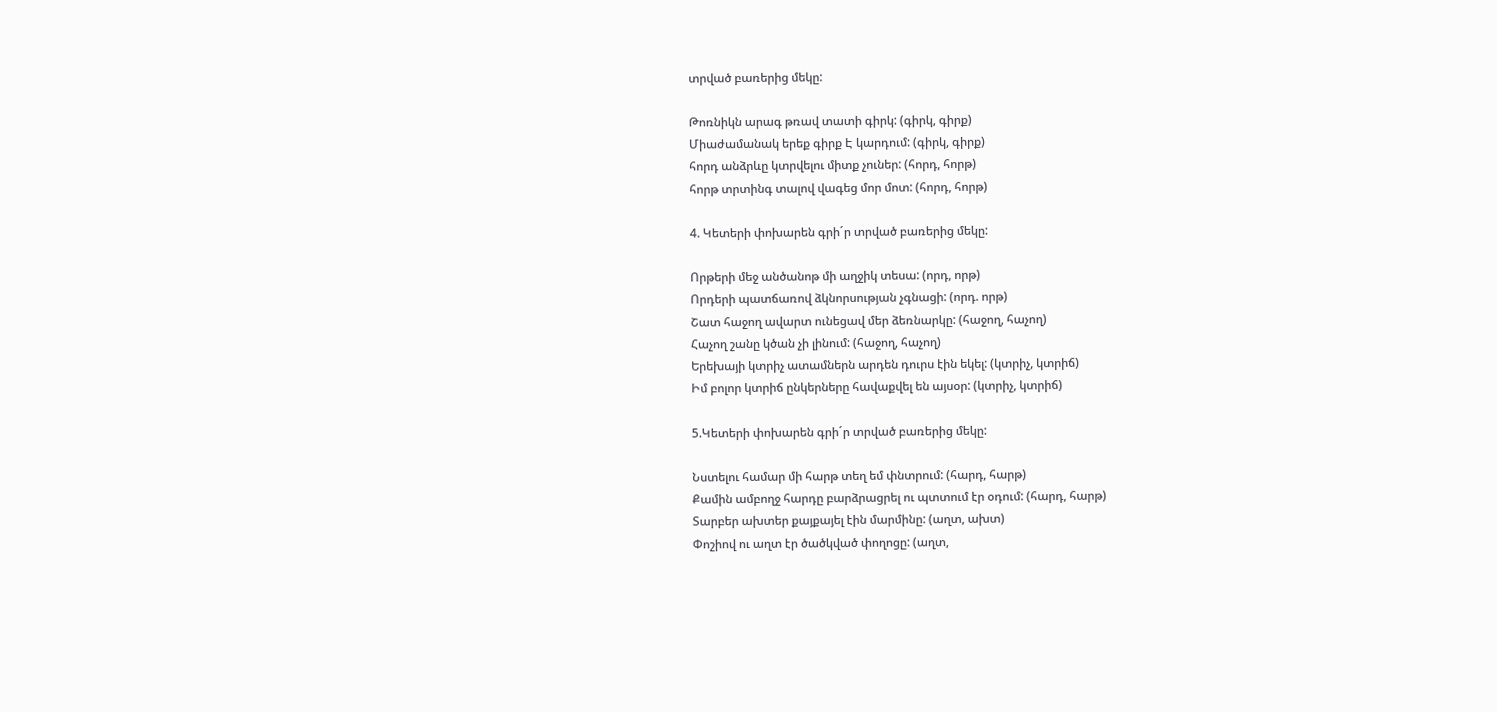տրված բառերից մեկը:

Թոռնիկն արագ թռավ տատի գիրկ: (գիրկ, գիրք)
Միաժամանակ երեք գիրք Է կարդում: (գիրկ, գիրք)
հորդ անձրևը կտրվելու միտք չուներ: (հորդ, հորթ)
հորթ տրտինգ տալով վագեց մոր մոտ: (հորդ, հորթ)

4. Կետերի փոխարեն գրի´ր տրված բառերից մեկը:

Որթերի մեջ անծանոթ մի աղջիկ տեսա: (որդ, որթ)
Որդերի պատճառով ձկնորսության չգնացի: (որդ. որթ)
Շատ հաջող ավարտ ունեցավ մեր ձեռնարկը: (հաջող, հաչող)
Հաչող շանը կծան չի լինում: (հաջող, հաչող)
Երեխայի կտրիչ ատամներն արդեն դուրս էին եկել: (կտրիչ, կտրիճ)
Իմ բոլոր կտրիճ ընկերները հավաքվել են այսօր: (կտրիչ, կտրիճ)

5.Կետերի փոխարեն գրի´ր տրված բառերից մեկը:

Նստելու համար մի հարթ տեղ եմ փնտրում: (հարդ, հարթ)
Քամին ամբողջ հարդը բարձրացրել ու պտտում էր օդում: (հարդ, հարթ)
Տարբեր ախտեր քայքայել էին մարմինը: (աղտ, ախտ)
Փոշիով ու աղտ էր ծածկված փողոցը: (աղտ,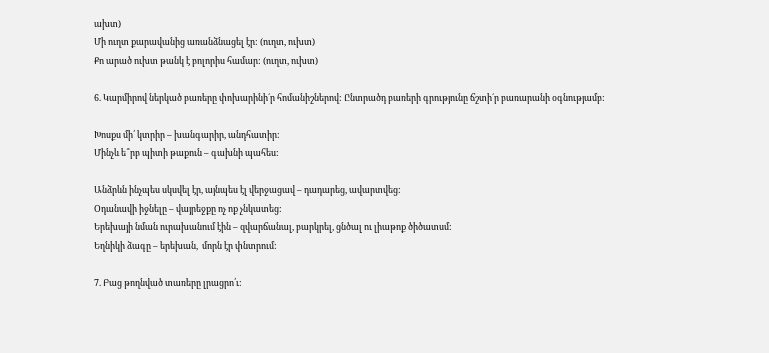ախտ)
Մի ուղտ քարավանից առանձնացել էր: (ուղտ, ուխտ)
Քո արած ուխտ թանկ է բոլորիս համար: (ուղտ, ուխտ)

6. Կարմիրով ներկած բառերը փոխարինի´ր հոմանիշներով: Ընտրածդ բառերի գրությունը ճշտի´ր բառարանի օգնությամբ:

Խոսքս մի՛ կտրիր – խանգարիր, անդհատիր:
Մինչև ե՞րբ պիտի թաքուն – գախնի պահես:

Անձրևն ինչպես սկսվել էր, այնպես էլ վերջացավ – դադարեց, ավարտվեց:
Օդանավի իջնելը – վայրեջքը ոչ ոք չնկատեց:
Երեխայի նման ուրախանում էին – զվարճանալ, բարկրել, ցնծալ ու լիաթոք ծիծատսմ:
Եղնիկի ձագը – երեխան,  մորն էր փնտրում:

7. Բաց թողնված տառերը լրացրո՛ւ: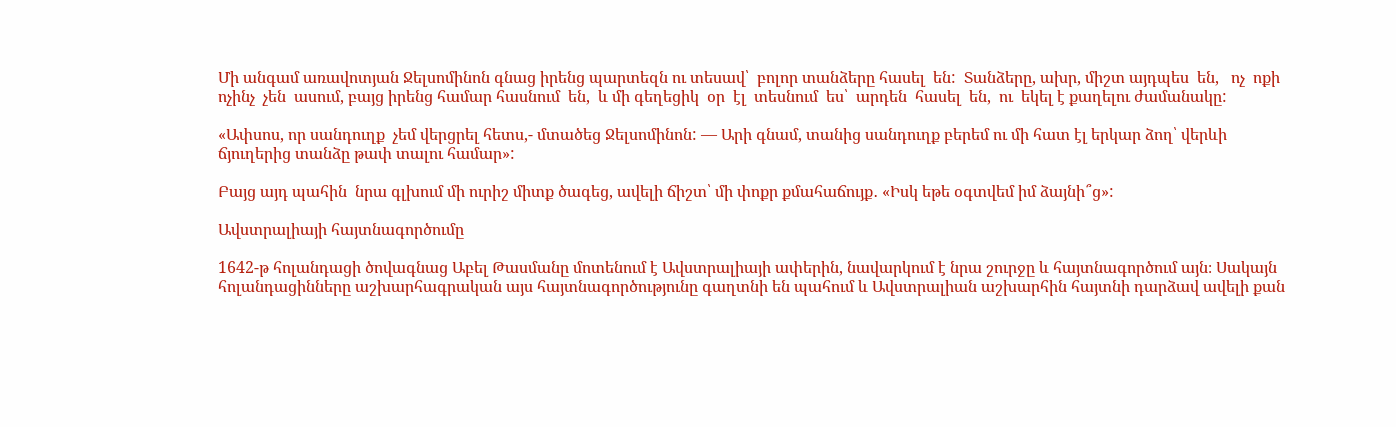Մի անգամ առավոտյան Ջելսոմինոն գնաց իրենց պարտեզն ու տեսավ՝  բոլոր տանձերը հասել  են:  Տանձերը, ախր, միշտ այդպես  են,   ոչ  ոքի  ոչինչ  չեն  ասում, բայց իրենց համար հասնում  են,  և մի գեղեցիկ  օր  էլ  տեսնում  ես՝  արդեն  հասել  են,  ու  եկել է քաղելու ժամանակը:

«Ափսոս, որ սանդուղք  չեմ վերցրել հետս,- մտածեց Ջելսոմինոն: — Արի գնամ, տանից սանդուղք բերեմ ու մի հատ էլ երկար ձող՝ վերևի ճյուղերից տանձը թափ տալու համար»:

Բայց այդ պահին  նրա գլխում մի ուրիշ միտք ծագեց, ավելի ճիշտ՝ մի փոքր քմահաճույք․ «Իսկ եթե օգտվեմ իմ ձայնի՞ց»:

Ավստրալիայի հայտնագործումը

1642-թ հոլանդացի ծովագնաց Աբել Թասմանը մոտենում է Ավստրալիայի ափերին, նավարկում է նրա շուրջը և հայտնագործում այն։ Սակայն հոլանդացինները աշխարհագրական այս հայտնագործությունը գաղտնի են պահում և Ավստրալիան աշխարհին հայտնի դարձավ ավելի քան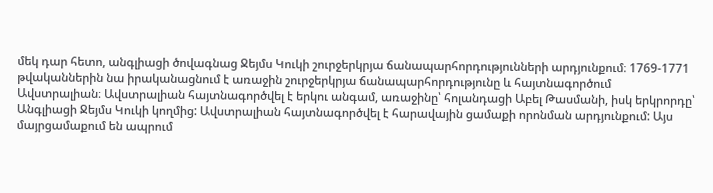մեկ դար հետո, անգլիացի ծովագնաց Ջեյմս Կուկի շուրջերկրյա ճանապարհորդությունների արդյունքում։ 1769-1771 թվականներին նա իրականացնում է առաջին շուրջերկրյա ճանապարհորդությունը և հայտնագործում Ավստրալիան։ Ավստրալիան հայտնագործվել է երկու անգամ, առաջինը՝ հոլանդացի Աբել Թասմանի, իսկ երկրորդը՝ Անգլիացի Ջեյմս Կուկի կողմից: Ավստրալիան հայտնագործվել է հարավային ցամաքի որոնման արդյունքում: Այս մայրցամաքում են ապրում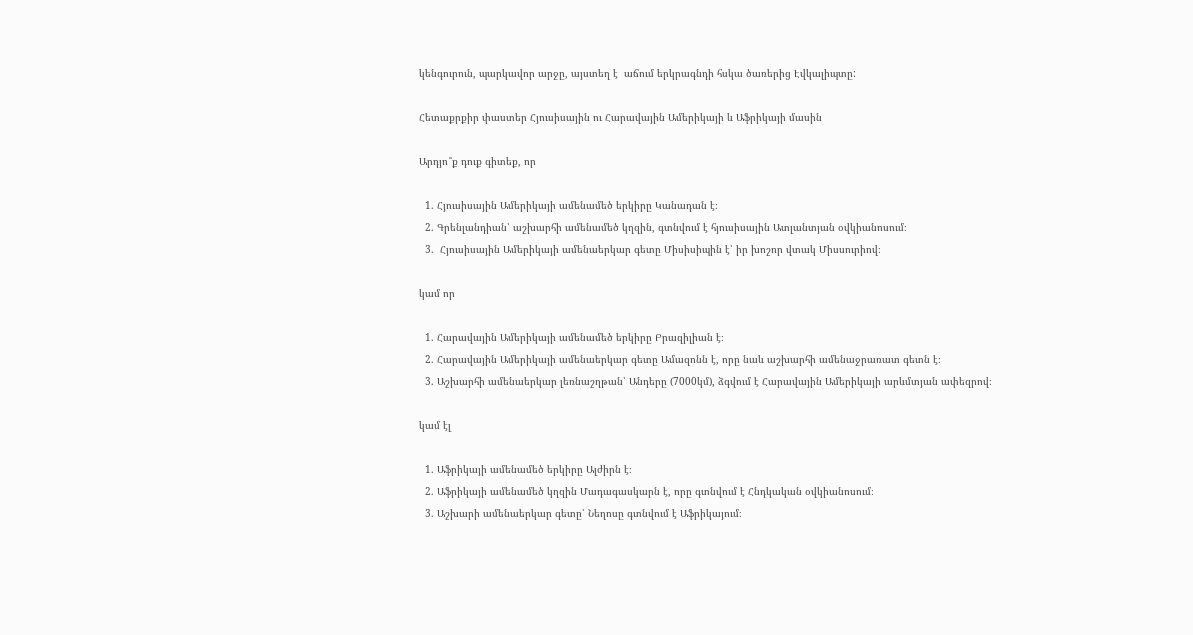կենգուրուն, պարկավոր արջը, այստեղ է  աճում երկրագնդի հսկա ծառերից Էվկալիպտը:

Հետաքրքիր փաստեր Հյուսիսային ու Հարավային Ամերիկայի և Աֆրիկայի մասին

Արդյո՞ք դուք գիտեք, որ

  1. Հյուսիսային Ամերիկայի ամենամեծ երկիրը Կանադան է։
  2. Գրենլանդիան՝ աշխարհի ամենամեծ կղզին, գտնվում է հյուսիսային Ատլանտյան օվկիանոսում։
  3.  Հյուսիսային Ամերիկայի ամենաերկար գետը Միսիսիպին է՝ իր խոշոր վտակ Միսսուրիով։

կամ որ

  1. Հարավային Ամերիկայի ամենամեծ երկիրը Բրազիլիան է։
  2. Հարավային Ամերիկայի ամենաերկար գետը Ամազոնն է, որը նաև աշխարհի ամենաջրառատ գետն է։
  3. Աշխարհի ամենաերկար լեռնաշղթան՝ Անդերը (7000կմ), ձգվում է Հարավային Ամերիկայի արևմտյան ափեզրով։

կամ էլ

  1. Աֆրիկայի ամենամեծ երկիրը Ալժիրն է։
  2. Աֆրիկայի ամենամեծ կղզին Մադագասկարն է, որը գտնվում է Հնդկական օվկիանոսում։
  3. Աշխարի ամենաերկար գետը՝ Նեղոսը գտնվում է Աֆրիկայում։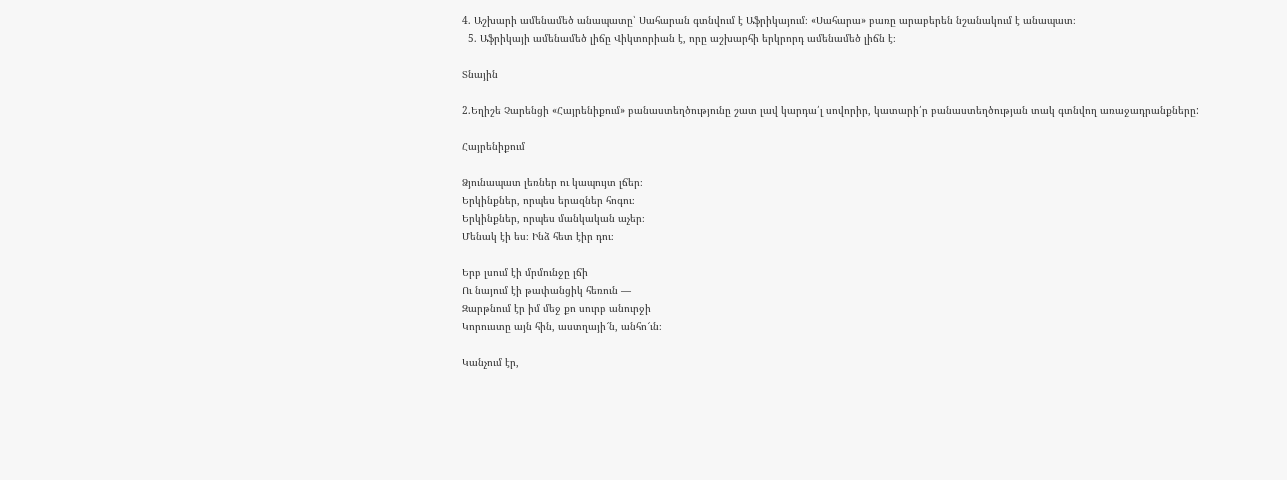4. Աշխարի ամենամեծ անապատը՝ Սահարան գտնվում է Աֆրիկայում։ «Սահարա» բառը արաբերեն նշանակում է անապատ։
  5. Աֆրիկայի ամենամեծ լիճը Վիկտորիան է, որը աշխարհի երկրորդ ամենամեծ լիճն է։

Տնային

2.Եղիշե Չարենցի «Հայրենիքում» բանաստեղծությունը շատ լավ կարդա՛լ սովորիր, կատարի՛ր բանաստեղծության տակ գտնվող առաջադրանքները:

Հայրենիքում

Ձյունապատ լեռներ ու կապույտ լճեր։
Երկինքներ, որպես երազներ հոգու։
Երկինքներ, որպես մանկական աչեր։
Մենակ էի ես։ Ինձ հետ էիր դու։

Երբ լսում էի մրմունջը լճի
Ու նայում էի թափանցիկ հեռուն —
Զարթնում էր իմ մեջ քո սուրբ անուրջի
Կորուստը այն հին, աստղայի՜ն, անհո՜ւն։

Կանչում էր,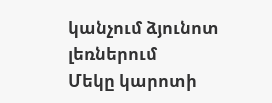կանչում ձյունոտ լեռներում
Մեկը կարոտի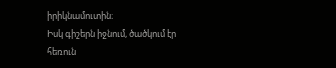իրիկնամուտին։
Իսկ գիշերն իջնում, ծածկում էր հեռուն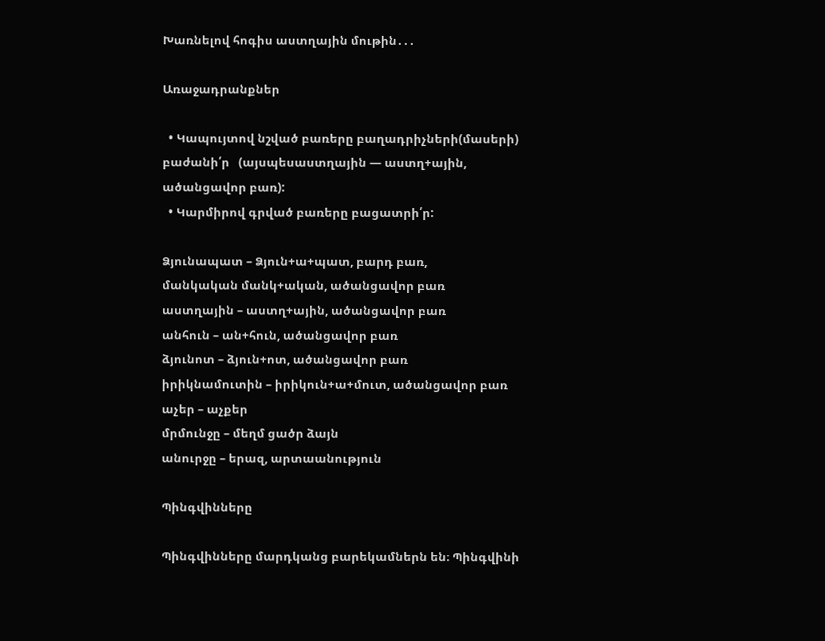Խառնելով հոգիս աստղային մութին․․․

Առաջադրանքներ

  • Կապույտով նշված բառերը բաղադրիչների(մասերի) բաժանի՛ր   (այսպեսաստղային — աստղ+ային, ածանցավոր բառ):
  • Կարմիրով գրված բառերը բացատրի՛ր:

Ձյունապատ – Ձյուն+ա+պատ, բարդ բառ,
մանկական մանկ+ական, ածանցավոր բառ
աստղային – աստղ+ային, ածանցավոր բառ
անհուն – ան+հուն, ածանցավոր բառ
ձյունոտ – ձյուն+ոտ, ածանցավոր բառ
իրիկնամուտին – իրիկուն+ա+մուտ, ածանցավոր բառ
աչեր – աչքեր
մրմունջը – մեղմ ցածր ձայն
անուրջը – երազ, արտաանություն

Պինգվինները

Պինգվինները մարդկանց բարեկամներն են։ Պինգվինի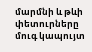մարմնի և թևի փետուրները մուգ կապույտ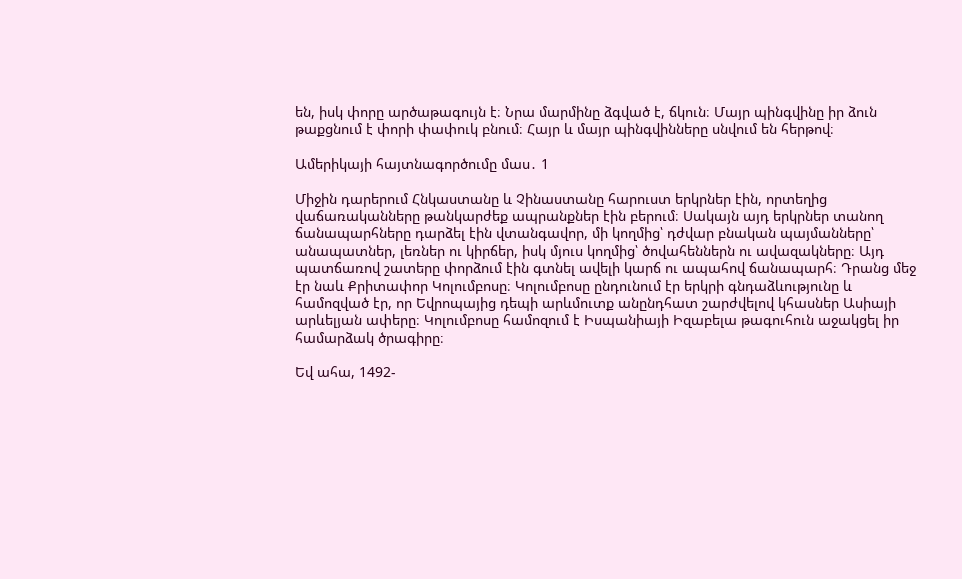են, իսկ փորը արծաթագույն է։ Նրա մարմինը ձգված է, ճկուն։ Մայր պինգվինը իր ձուն թաքցնում է փորի փափուկ բնում։ Հայր և մայր պինգվինները սնվում են հերթով։

Ամերիկայի հայտնագործումը մաս․ 1

Միջին դարերում Հնկաստանը և Չինաստանը հարուստ երկրներ էին, որտեղից վաճառականները թանկարժեք ապրանքներ էին բերում։ Սակայն այդ երկրներ տանող ճանապարհները դարձել էին վտանգավոր, մի կողմից՝ դժվար բնական պայմանները՝ անապատներ, լեռներ ու կիրճեր, իսկ մյուս կողմից՝ ծովահեններն ու ավազակները։ Այդ պատճառով շատերը փորձում էին գտնել ավելի կարճ ու ապահով ճանապարհ։ Դրանց մեջ էր նաև Քրիտափոր Կոլումբոսը։ Կոլումբոսը ընդունում էր երկրի գնդաձևությունը և համոզված էր, որ Եվրոպայից դեպի արևմուտք անընդհատ շարժվելով կհասներ Ասիայի արևելյան ափերը։ Կոլումբոսը համոզում է Իսպանիայի Իզաբելա թագուհուն աջակցել իր համարձակ ծրագիրը։

Եվ ահա, 1492-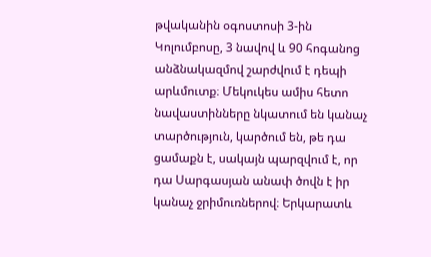թվականին օգոստոսի 3-ին Կոլումբոսը, 3 նավով և 90 հոգանոց անձնակազմով շարժվում է դեպի արևմուտք։ Մեկուկես ամիս հետո նավաստինները նկատում են կանաչ տարծություն, կարծում են, թե դա ցամաքն է, սակայն պարզվում է, որ դա Սարգասյան անափ ծովն է իր կանաչ ջրիմուռներով։ Երկարատև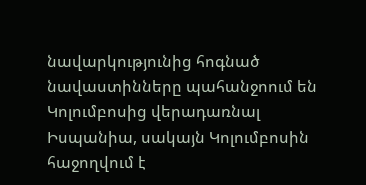նավարկությունից հոգնած նավաստինները պահանջոում են Կոլումբոսից վերադառնալ Իսպանիա, սակայն Կոլումբոսին հաջողվում է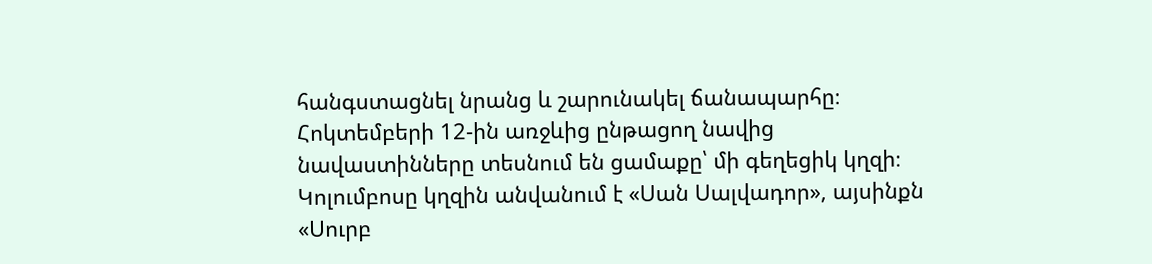հանգստացնել նրանց և շարունակել ճանապարհը։ Հոկտեմբերի 12-ին առջևից ընթացող նավից նավաստինները տեսնում են ցամաքը՝ մի գեղեցիկ կղզի։ Կոլումբոսը կղզին անվանում է «Սան Սալվադոր», այսինքն «Սուրբ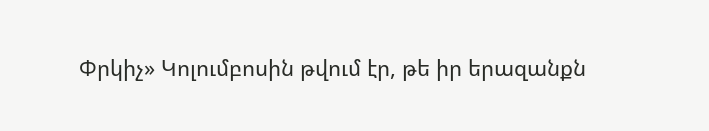Փրկիչ» Կոլումբոսին թվում էր, թե իր երազանքն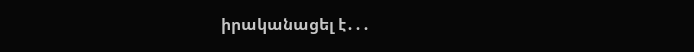իրականացել է․․․